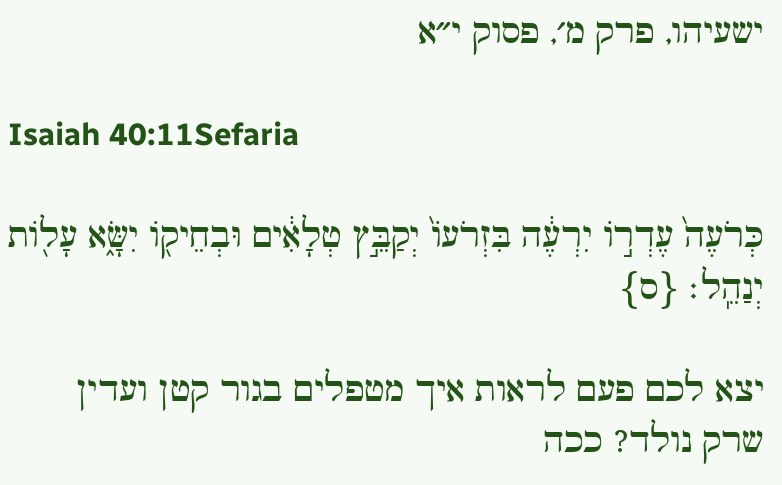ישעיהו, פרק מ׳, פסוק י״א

Isaiah 40:11Sefaria

כְּרֹעֶה֙ עֶדְר֣וֹ יִרְעֶ֔ה בִּזְרֹעוֹ֙ יְקַבֵּ֣ץ טְלָאִ֔ים וּבְחֵיק֖וֹ יִשָּׂ֑א עָל֖וֹת יְנַהֵֽל׃ {ס}

יצא לכם פעם לראות איך מטפלים בגור קטן ועדין שרק נולד? ככה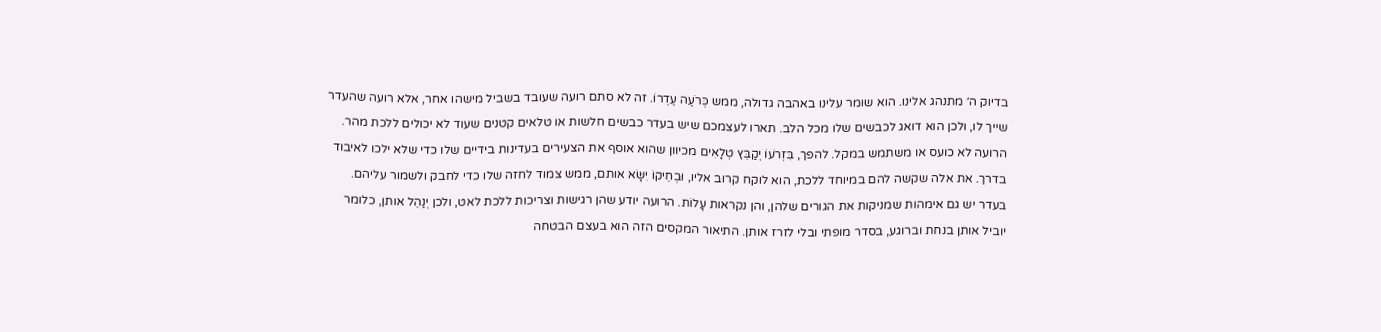בדיוק ה׳ מתנהג אלינו. הוא שומר עלינו באהבה גדולה, ממש כְּרֹעֶה עֶדְרוֹ. זה לא סתם רועה שעובד בשביל מישהו אחר, אלא רועה שהעדר שייך לו, ולכן הוא דואג לכבשים שלו מכל הלב. תארו לעצמכם שיש בעדר כבשים חלשות או טלאים קטנים שעוד לא יכולים ללכת מהר. הרועה לא כועס או משתמש במקל. להפך, בִּזְרֹעוֹ יְקַבֵּץ טְלָאִים מכיוון שהוא אוסף את הצעירים בעדינות בידיים שלו כדי שלא ילכו לאיבוד בדרך. את אלה שקשה להם במיוחד ללכת, הוא לוקח קרוב אליו, וּבְחֵיקוֹ יִשָּׂא אותם, ממש צמוד לחזה שלו כדי לחבק ולשמור עליהם. בעדר יש גם אימהות שמניקות את הגורים שלהן, והן נקראות עָלוֹת. הרועה יודע שהן רגישות וצריכות ללכת לאט, ולכן יְנַהֵל אותן, כלומר יוביל אותן בנחת וברוגע, בסדר מופתי ובלי לזרז אותן. התיאור המקסים הזה הוא בעצם הבטחה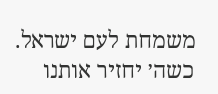משמחת לעם ישראל. כשה׳ יחזיר אותנו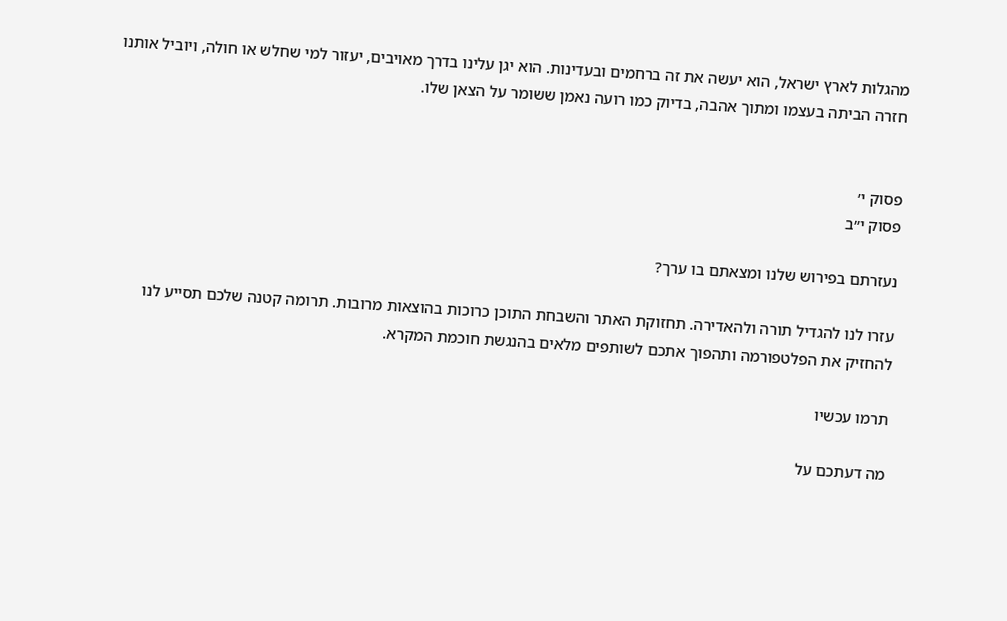מהגלות לארץ ישראל, הוא יעשה את זה ברחמים ובעדינות. הוא יגן עלינו בדרך מאויבים, יעזור למי שחלש או חולה, ויוביל אותנו חזרה הביתה בעצמו ומתוך אהבה, בדיוק כמו רועה נאמן ששומר על הצאן שלו.


פסוק י׳
פסוק י״ב

נעזרתם בפירוש שלנו ומצאתם בו ערך?

עזרו לנו להגדיל תורה ולהאדירה. תחזוקת האתר והשבחת התוכן כרוכות בהוצאות מרובות. תרומה קטנה שלכם תסייע לנו להחזיק את הפלטפורמה ותהפוך אתכם לשותפים מלאים בהנגשת חוכמת המקרא.

תרמו עכשיו

מה דעתכם על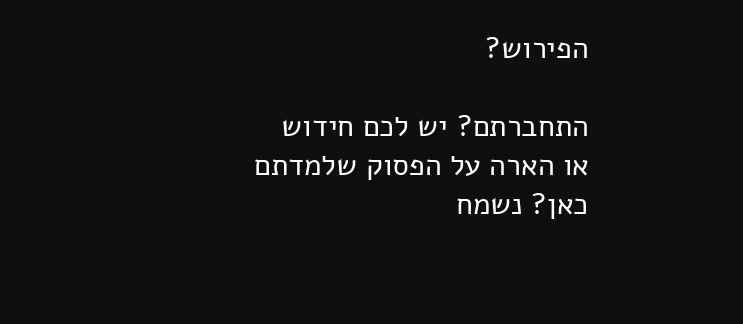הפירוש?

התחברתם? יש לכם חידוש או הארה על הפסוק שלמדתם כאן? נשמח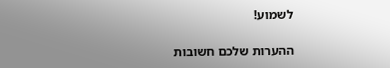לשמוע!

ההערות שלכם חשובות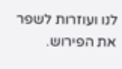לנו ועוזרות לשפר את הפירוש.